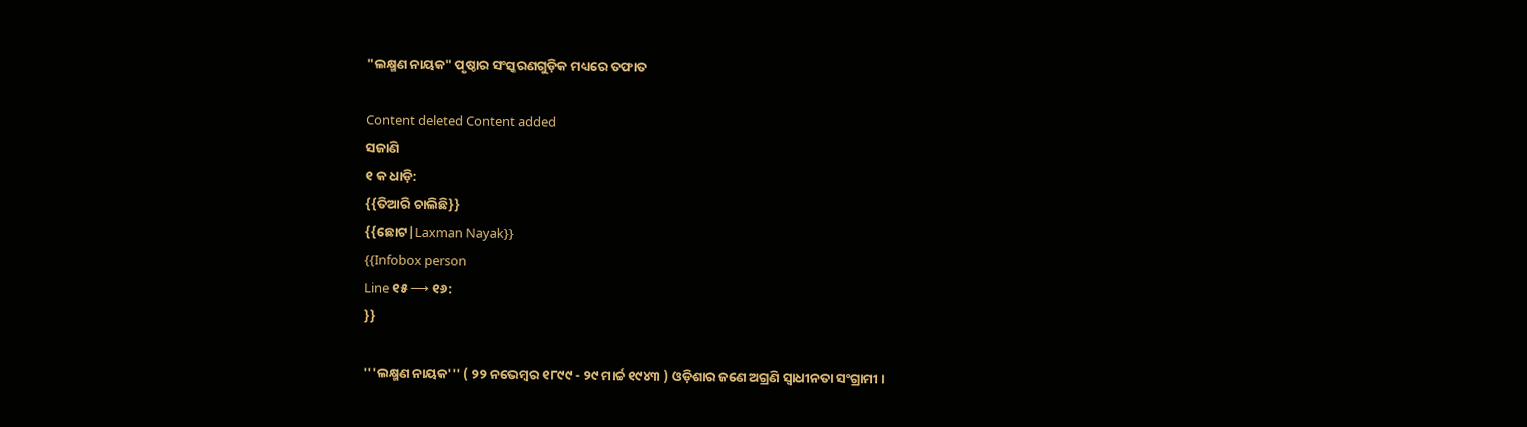"ଲକ୍ଷ୍ମଣ ନାୟକ" ପୃଷ୍ଠାର ସଂସ୍କରଣ‌ଗୁଡ଼ିକ ମଧ୍ୟରେ ତଫାତ

Content deleted Content added
ସଜାଣି
୧ କ ଧାଡ଼ି:
{{ତିଆରି ଚାଲିଛି}}
{{ଛୋଟ|Laxman Nayak}}
{{Infobox person
Line ୧୫ ⟶ ୧୬:
}}

'''ଲକ୍ଷ୍ମଣ ନାୟକ''' ( ୨୨ ନଭେମ୍ବର ୧୮୯୯ - ୨୯ ମାର୍ଚ୍ଚ ୧୯୪୩ ) ଓଡ଼ିଶାର ଜଣେ ଅଗ୍ରଣି ସ୍ଵାଧୀନତା ସଂଗ୍ରାମୀ ।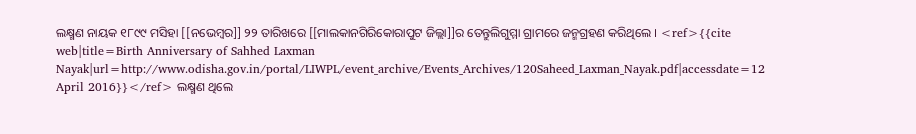ଲକ୍ଷ୍ମଣ ନାୟକ ୧୮୯୯ ମସିହା [[ନଭେମ୍ବର]] ୨୨ ତାରିଖରେ [[ମାଲକାନଗିରିକୋରାପୁଟ ଜିଲ୍ଲା]]ର ତେନ୍ତୁଲିଗୁମ୍ମା ଗ୍ରାମରେ ଜନ୍ମଗ୍ରହଣ କରିଥିଲେ । <ref>{{cite web|title=Birth Anniversary of Sahhed Laxman Nayak|url=http://www.odisha.gov.in/portal/LIWPL/event_archive/Events_Archives/120Saheed_Laxman_Nayak.pdf|accessdate=12 April 2016}}</ref> ଲକ୍ଷ୍ମଣ ଥିଲେ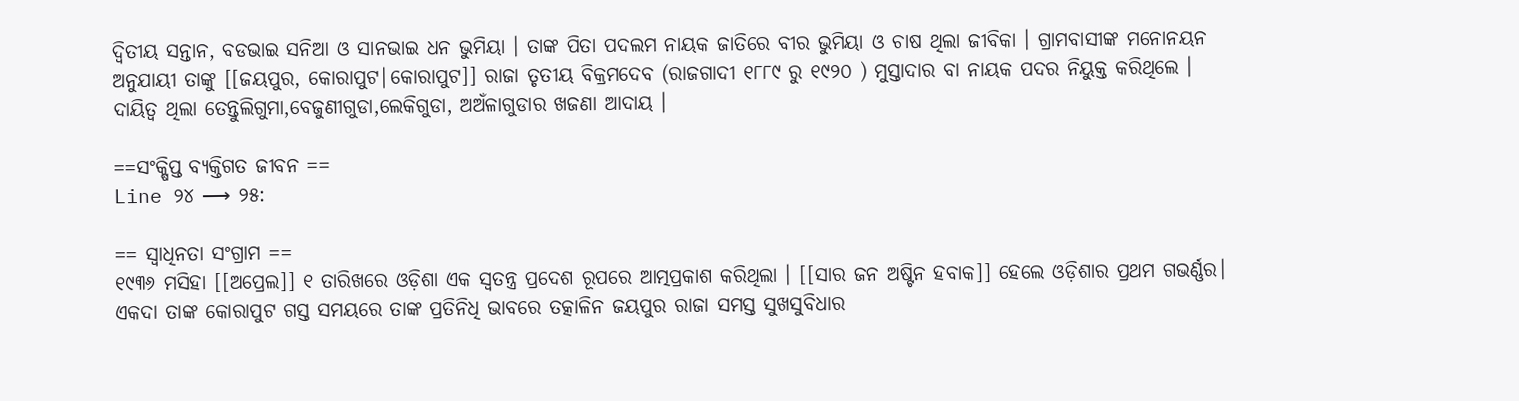ଦ୍ୱିତୀୟ ସନ୍ତାନ, ବଡଭାଇ ସନିଆ ଓ ସାନଭାଇ ଧନ ଭୁମିୟା । ତାଙ୍କ ପିତା ପଦଲମ ନାୟକ ଜାତିରେ ବୀର ଭୁମିୟା ଓ ଚାଷ ଥିଲା ଜୀବିକା । ଗ୍ରାମବାସୀଙ୍କ ମନୋନୟନ ଅନୁଯାୟୀ ତାଙ୍କୁ [[ଜୟପୁର, କୋରାପୁଟ|କୋରାପୁଟ]] ରାଜା ତୃତୀୟ ବିକ୍ରମଦେବ (ରାଜଗାଦୀ ୧୮୮୯ ରୁ ୧୯୨୦ ) ମୁସ୍ତାଦାର ବା ନାୟକ ପଦର ନିୟୁକ୍ତ କରିଥିଲେ । ଦାୟିତ୍ବ ଥିଲା ତେନ୍ତୁଲିଗୁମା,ବେଜୁଣୀଗୁଡା,ଲେକିଗୁଡା, ଅଅଁଳାଗୁଡାର ଖଜଣା ଆଦାୟ ।

==ସଂକ୍ଷିପ୍ତ ବ୍ୟକ୍ତିଗତ ଜୀବନ ==
Line ୨୪ ⟶ ୨୫:

== ସ୍ବାଧିନତା ସଂଗ୍ରାମ ==
୧୯୩୬ ମସିହା [[ଅପ୍ରେଲ]] ୧ ତାରିଖରେ ଓଡ଼ିଶା ଏକ ସ୍ବତନ୍ତ୍ର ପ୍ରଦେଶ ରୂପରେ ଆତ୍ମପ୍ରକାଶ କରିଥିଲା । [[ସାର ଜନ ଅଷ୍ଟିନ ହବାକ]] ହେଲେ ଓଡ଼ିଶାର ପ୍ରଥମ ଗଭର୍ଣ୍ଣର। ଏକଦା ତାଙ୍କ କୋରାପୁଟ ଗସ୍ତ ସମୟରେ ତାଙ୍କ ପ୍ରତିନିଧି ଭାବରେ ତତ୍କାଳିନ ଜୟପୁର ରାଜା ସମସ୍ତ ସୁଖସୁବିଧାର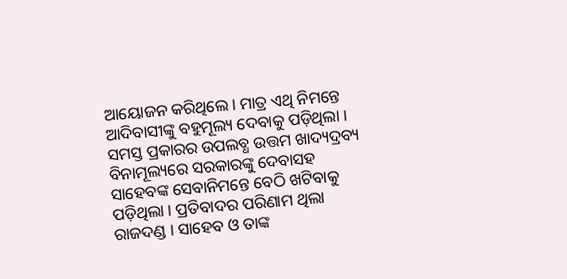ଆୟୋଜନ କରିଥିଲେ । ମାତ୍ର ଏଥି ନିମନ୍ତେ ଆଦିବାସୀଙ୍କୁ ବହୁମୂଲ୍ୟ ଦେବାକୁ ପଡ଼ିଥିଲା । ସମସ୍ତ ପ୍ରକାରର ଉପଲବ୍ଧ ଉତ୍ତମ ଖାଦ୍ୟଦ୍ରବ୍ୟ ବିନାମୂଲ୍ୟରେ ସରକାରଙ୍କୁ ଦେବାସହ ସାହେବଙ୍କ ସେବାନିମନ୍ତେ ବେଠି ଖଟିବାକୁ ପଡ଼ିଥିଲା । ପ୍ରତିବାଦର ପରିଣାମ ଥିଲା ରାଜଦଣ୍ଡ । ସାହେବ ଓ ତାଙ୍କ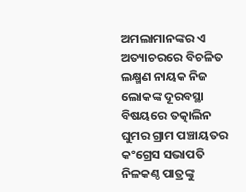ଅମଲାମାନଙ୍କର ଏ ଅତ୍ୟାଚରରେ ବିଚଳିତ ଲକ୍ଷ୍ମଣ ନାୟକ ନିଜ ଲୋକଙ୍କ ଦୂରବସ୍ଥା ବିଷୟରେ ତତ୍କାଲିନ ଘୁମର ଗ୍ରାମ ପଞ୍ଚାୟତର କଂଗ୍ରେସ ସଭାପତି ନିଳକଣ୍ଠ ପାତ୍ରଙ୍କୁ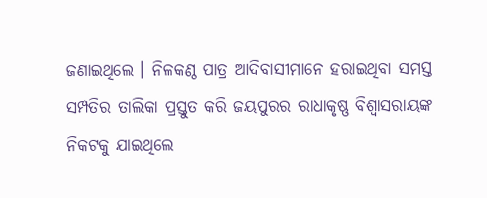ଜଣାଇଥିଲେ । ନିଳକଣ୍ଠ ପାତ୍ର ଆଦିବାସୀମାନେ ହରାଇଥିବା ସମସ୍ତ ସମ୍ପତିର ତାଲିକା ପ୍ରସ୍ତୁତ କରି ଜୟପୁରର ରାଧାକୃଷ୍ଣ ବିଶ୍ବାସରାୟଙ୍କ ନିକଟକୁ ଯାଇଥିଲେ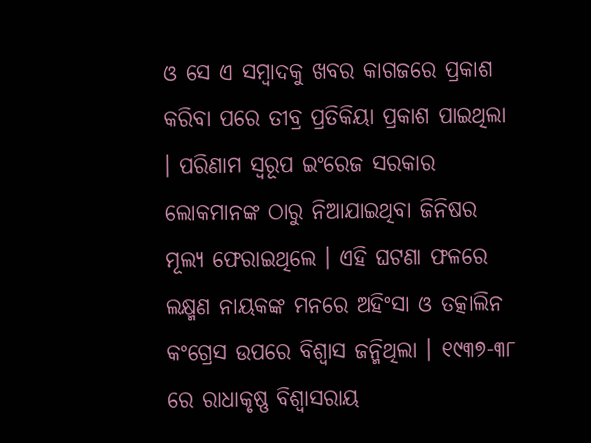ଓ ସେ ଏ ସମ୍ବାଦକୁ ଖବର କାଗଜରେ ପ୍ରକାଶ କରିବା ପରେ ତୀବ୍ର ପ୍ରତିକିୟା ପ୍ରକାଶ ପାଇଥିଲା । ପରିଣାମ ସ୍ବରୂପ ଇଂରେଜ ସରକାର ଲୋକମାନଙ୍କ ଠାରୁ ନିଆଯାଇଥିବା ଜିନିଷର ମୂଲ୍ୟ ଫେରାଇଥିଲେ । ଏହି ଘଟଣା ଫଳରେ ଲକ୍ଷ୍ମଣ ନାୟକଙ୍କ ମନରେ ଅହିଂସା ଓ ତତ୍କାଲିନ କଂଗ୍ରେସ ଉପରେ ବିଶ୍ବାସ ଜନ୍ମିଥିଲା । ୧୯୩୭-୩୮ ରେ ରାଧାକୃଷ୍ଣ ବିଶ୍ବାସରାୟ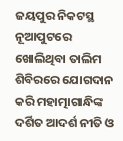ଜୟପୁର ନିକଟସ୍ଥ ନୂଆପୁଟରେ ଖୋଲିଥିବା ତାଲିମ ଶିବିରରେ ଯୋଗଦାନ କରି ମହାତ୍ମାଗାନ୍ଧିଙ୍କ ଦର୍ଶିତ ଆଦର୍ଶ ନୀତି ଓ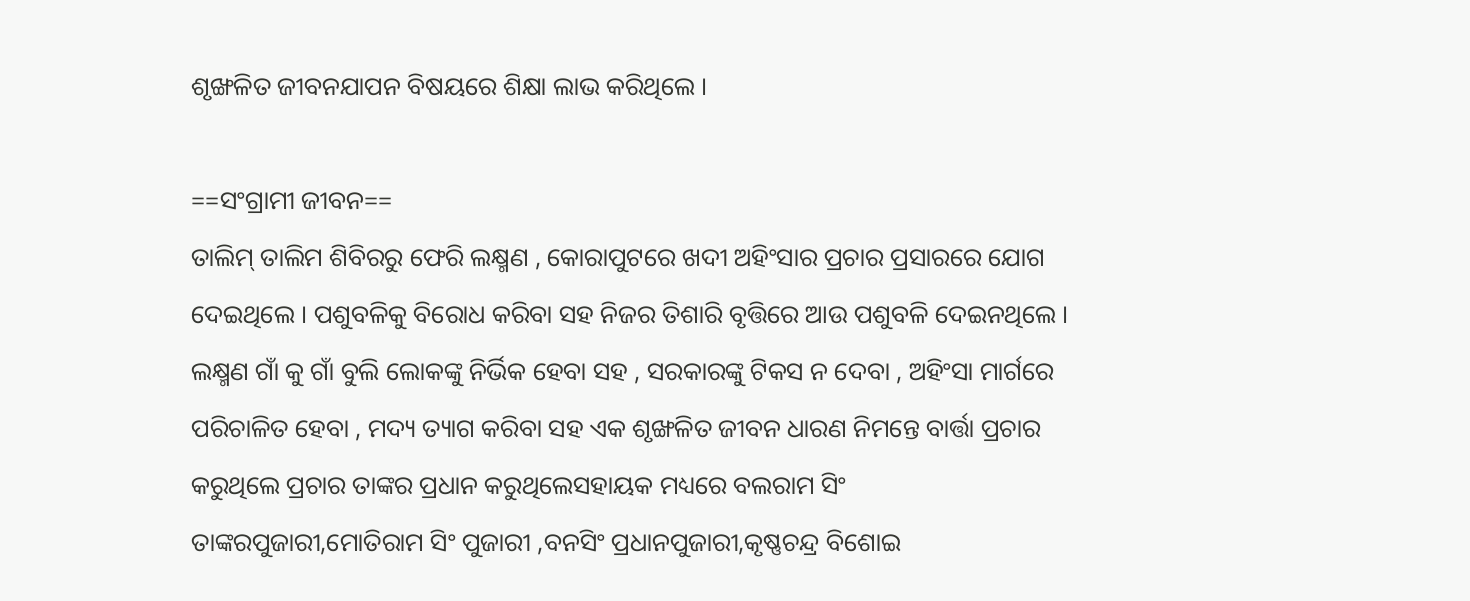ଶୃଙ୍ଖଳିତ ଜୀବନଯାପନ ବିଷୟରେ ଶିକ୍ଷା ଲାଭ କରିଥିଲେ ।

==ସଂଗ୍ରାମୀ ଜୀବନ==
ତାଲିମ୍ ତାଲିମ ଶିବିରରୁ ଫେରି ଲକ୍ଷ୍ମଣ , କୋରାପୁଟରେ ଖଦୀ ଅହିଂସାର ପ୍ରଚାର ପ୍ରସାରରେ ଯୋଗ ଦେଇଥିଲେ । ପଶୁବଳିକୁ ବିରୋଧ କରିବା ସହ ନିଜର ତିଶାରି ବୃତ୍ତିରେ ଆଉ ପଶୁବଳି ଦେଇନଥିଲେ । ଲକ୍ଷ୍ମଣ ଗାଁ କୁ ଗାଁ ବୁଲି ଲୋକଙ୍କୁ ନିର୍ଭିକ ହେବା ସହ , ସରକାରଙ୍କୁ ଟିକସ ନ ଦେବା , ଅହିଂସା ମାର୍ଗରେ ପରିଚାଳିତ ହେବା , ମଦ୍ୟ ତ୍ୟାଗ କରିବା ସହ ଏକ ଶୃଙ୍ଖଳିତ ଜୀବନ ଧାରଣ ନିମନ୍ତେ ବାର୍ତ୍ତା ପ୍ରଚାର କରୁଥିଲେ ପ୍ରଚାର ତାଙ୍କର ପ୍ରଧାନ କରୁଥିଲେସହାୟକ ମଧ୍ୟରେ ବଲରାମ ସିଂ ତାଙ୍କରପୁଜାରୀ,ମୋତିରାମ ସିଂ ପୁଜାରୀ ,ବନସିଂ ପ୍ରଧାନପୁଜାରୀ,କୃଷ୍ଣଚନ୍ଦ୍ର ବିଶୋଇ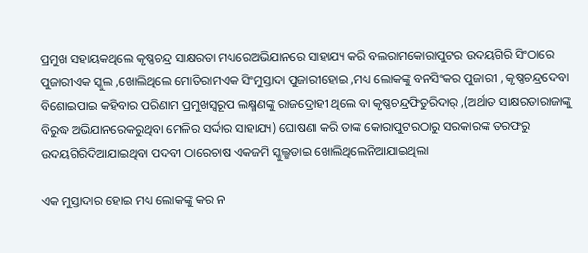ପ୍ରମୁଖ ସହାୟକଥିଲେ କୃଷ୍ଣଚନ୍ଦ୍ର ସାକ୍ଷରତା ମଧ୍ୟରେଅଭିଯାନରେ ସାହାଯ୍ୟ କରି ବଲରାମକୋରାପୁଟର ଉଦୟଗିରି ସିଂଠାରେ ପୁଜାରୀଏକ ସ୍କୁଲ ,ଖୋଲିଥିଲେ ମୋତିରାମଏକ ସିଂମୁସ୍ତାଦା ପୁଜାରୀହୋଇ ,ମଧ୍ୟ ଲୋକଙ୍କୁ ବନସିଂକର ପୁଜାରୀ , କୃଷ୍ଣଚନ୍ଦ୍ରଦେବା ବିଶୋଇପାଇ କହିବାର ପରିଣାମ ପ୍ରମୁଖସ୍ବରୂପ ଲକ୍ଷ୍ମଣଙ୍କୁ ରାଜଦ୍ରୋହୀ ଥିଲେ ବା କୃଷ୍ଣଚନ୍ଦ୍ରଫିତୁରିଦାର୍ ,(ଅର୍ଥାତ ସାକ୍ଷରତାରାଜାଙ୍କୁ ବିରୁଦ୍ଧ ଅଭିଯାନରେକରୁଥିବା ମେଳିର ସର୍ଦ୍ଦାର ସାହାଯ୍ୟ) ଘୋଷଣା କରି ତାଙ୍କ କୋରାପୁଟରଠାରୁ ସରକାରଙ୍କ ତରଫରୁ ଉଦୟଗିରିଦିଆଯାଇଥିବା ପଦବୀ ଠାରେଚାଷ ଏକଜମି ସ୍କୁଲ୍ଛଡାଇ ଖୋଲିଥିଲେନିଆଯାଇଥିଲା

ଏକ ମୁସ୍ତାଦାର ହୋଇ ମଧ୍ୟ ଲୋକଙ୍କୁ କର ନ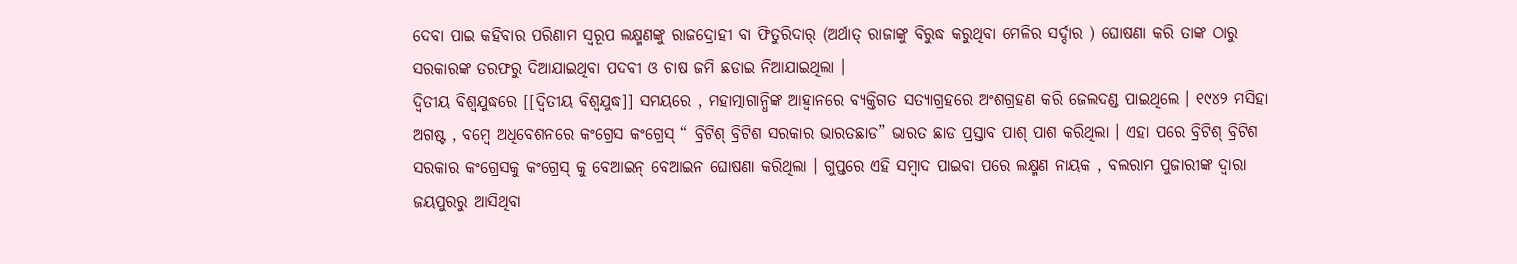ଦେବା ପାଇ କହିବାର ପରିଣାମ ସ୍ବରୂପ ଲକ୍ଷ୍ମଣଙ୍କୁ ରାଜଦ୍ରୋହୀ ବା ଫିତୁରିଦାର୍ (ଅର୍ଥାତ୍ ରାଜାଙ୍କୁ ବିରୁଦ୍ଧ କରୁଥିବା ମେଳିର ସର୍ଦ୍ଦାର ) ଘୋଷଣା କରି ତାଙ୍କ ଠାରୁ ସରକାରଙ୍କ ତରଫରୁ ଦିଆଯାଇଥିବା ପଦବୀ ଓ ଚାଷ ଜମି ଛଡାଇ ନିଆଯାଇଥିଲା ।
ଦ୍ୱିତୀୟ ବିଶ୍ବଯୁଦ୍ଧରେ [[ଦ୍ଵିତୀୟ ବିଶ୍ଵଯୁଦ୍ଧ]] ସମୟରେ , ମହାତ୍ମାଗାନ୍ଧିଙ୍କ ଆହ୍ବାନରେ ବ୍ୟକ୍ତିଗତ ସତ୍ୟାଗ୍ରହରେ ଅଂଶଗ୍ରହଣ କରି ଜେଲଦଣ୍ଡ ପାଇଥିଲେ । ୧୯୪୨ ମସିହା ଅଗଷ୍ଟ , ବମ୍ବେ ଅଧିବେଶନରେ କଂଗ୍ରେସ କଂଗ୍ରେସ୍ “ ବ୍ରିଟିଶ୍ ବ୍ରିଟିଶ ସରକାର ଭାରତଛାଡ” ଭାରତ ଛାଡ ପ୍ରସ୍ତାବ ପାଶ୍ ପାଶ କରିଥିଲା । ଏହା ପରେ ବ୍ରିଟିଶ୍ ବ୍ରିଟିଶ ସରକାର କଂଗ୍ରେସକୁ କଂଗ୍ରେସ୍ କୁ ବେଆଇନ୍ ବେଆଇନ ଘୋଷଣା କରିଥିଲା । ଗୁପ୍ତରେ ଏହି ସମ୍ବାଦ ପାଇବା ପରେ ଲକ୍ଷ୍ମଣ ନାୟକ , ବଲରାମ ପୁଜାରୀଙ୍କ ଦ୍ବାରା ଜୟପୁରରୁ ଆସିଥିବା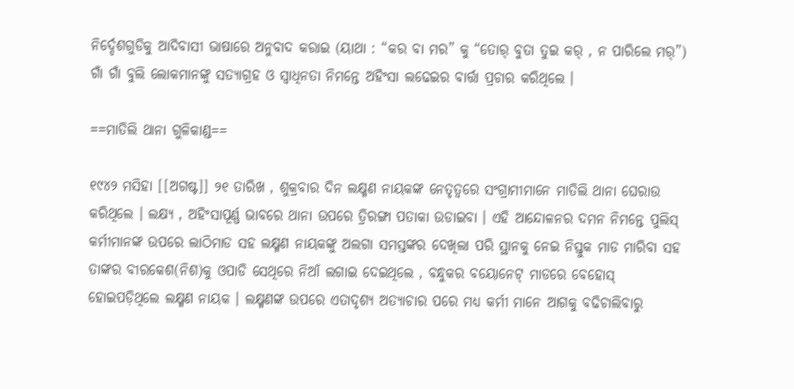ନିର୍ଦ୍ଦେଶଗୁଡିକୁ ଆଦିବାସୀ ଭାଷାରେ ଅନୁବାଦ କରାଇ (ୟାଥା : “କର ବା ମର” କୁ “ତୋର୍ ବୁତା ତୁଇ କର୍ , ନ ପାରିଲେ ମର୍”) ଗାଁ ଗାଁ ବୁଲି ଲୋକମାନଙ୍କୁ ସତ୍ୟାଗ୍ରହ ଓ ସ୍ବାଧିନତା ନିମନ୍ତେ ଅହିଂସା ଲଢେଇର ବାର୍ତ୍ତା ପ୍ରଚାର କରିଥିଲେ ।

==ମାତିଲି ଥାନା ଗୁଳିକାଣ୍ଡ==

୧୯୪୨ ମସିହା [[ଅଗଷ୍ଟ]] ୨୧ ତାରିଖ , ଶୁକ୍ରବାର ଦିନ ଲକ୍ଷ୍ମଣ ନାୟକଙ୍କ ନେତୃତ୍ୱରେ ସଂଗ୍ରାମୀମାନେ ମାତିଲି ଥାନା ଘେରାଉ କରିଥିଲେ । ଲକ୍ଷ୍ୟ , ଅହିଂସାପୂର୍ଣ୍ଣ ଭାବରେ ଥାନା ଉପରେ ତ୍ରିରଙ୍ଗା ପତାକା ଉଡାଇବା । ଏହି ଆନ୍ଦୋଳନର ଦମନ ନିମନ୍ତେ ପୁଲିସ୍ କର୍ମୀମାନଙ୍କ ଉପରେ ଲାଠିମାଡ ସହ ଲକ୍ଷ୍ମଣ ନାୟକଙ୍କୁ ଅଲଗା ସମସ୍ତଙ୍କର ଦେଖିଲା ପରି ସ୍ଥାନକୁ ନେଇ ନିସ୍ତୁକ ମାଡ ମାରିବା ସହ ତାଙ୍କର ବୀରକେଶ(ନିଶ)କୁ ଓପାଡି ସେଥିରେ ନିଆଁ ଲଗାଇ ଦେଇଥିଲେ , ବନ୍ଧୁକର ବୟୋନେଟ୍ ମାଡରେ ବେହୋସ୍ ହୋଇପଡ଼ିଥିଲେ ଲକ୍ଷ୍ମଣ ନାୟକ । ଲକ୍ଷ୍ମଣଙ୍କ ଉପରେ ଏତାଦୃଶ୍ୟ ଅତ୍ୟାଚାର ପରେ ମଧ୍ୟ କର୍ମୀ ମାନେ ଆଗକୁ ବଢିଚାଲିବାରୁ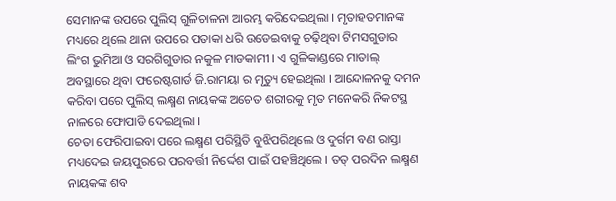ସେମାନଙ୍କ ଉପରେ ପୁଲିସ୍ ଗୁଳିଚାଳନା ଆରମ୍ଭ କରିଦେଇଥିଲା । ମୃତାହତମାନଙ୍କ ମଧ୍ୟରେ ଥିଲେ ଥାନା ଉପରେ ପତାକା ଧରି ଉଡେଇବାକୁ ଚଢ଼ିଥିବା ଟିମସଗୁଡାର ଲିଂଗ ଭୁମିଆ ଓ ସରଗିଗୁଡାର ନକୁଳ ମାଡକାମୀ । ଏ ଗୁଳିକାଣ୍ଡରେ ମାତାଲ୍ ଅବସ୍ଥାରେ ଥିବା ଫରେଷ୍ଟଗାର୍ଡ ଜି.ରାମୟା ର ମୃତ୍ୟୁ ହେଇଥିଲା । ଆନ୍ଦୋଳନକୁ ଦମନ କରିବା ପରେ ପୁଲିସ୍ ଲକ୍ଷ୍ମଣ ନାୟକଙ୍କ ଅଚେତ ଶରୀରକୁ ମୃତ ମନେକରି ନିକଟସ୍ଥ ନାଳରେ ଫୋପାଡି ଦେଇଥିଲା ।
ଚେତା ଫେରିପାଇବା ପରେ ଲକ୍ଷ୍ମଣ ପରିସ୍ଥିତି ବୁଝିପରିଥିଲେ ଓ ଦୁର୍ଗମ ବଣ ରାସ୍ତା ମଧ୍ୟଦେଇ ଜୟପୁରରେ ପରବର୍ତ୍ତୀ ନିର୍ଦ୍ଦେଶ ପାଇଁ ପହଞ୍ଚିଥିଲେ । ତତ୍ ପରଦିନ ଲକ୍ଷ୍ମଣ ନାୟକଙ୍କ ଶବ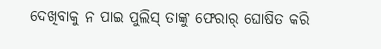ଦେଖିବାକୁ ନ ପାଇ ପୁଲିସ୍ ତାଙ୍କୁ ଫେରାର୍ ଘୋଷିତ କରି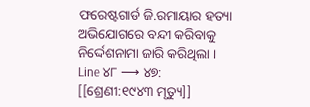ଫରେଷ୍ଟଗାର୍ଡ ଜି.ରମାୟାର ହତ୍ୟା ଅଭିଯୋଗରେ ବନ୍ଦୀ କରିବାକୁ ନିର୍ଦ୍ଦେଶନାମା ଜାରି କରିଥିଲା ।
Line ୪୮ ⟶ ୪୭:
[[ଶ୍ରେଣୀ:୧୯୪୩ ମୃତ୍ୟୁ]]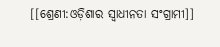[[ଶ୍ରେଣୀ:ଓଡ଼ିଶାର ସ୍ଵାଧୀନତା ସଂଗ୍ରାମୀ]]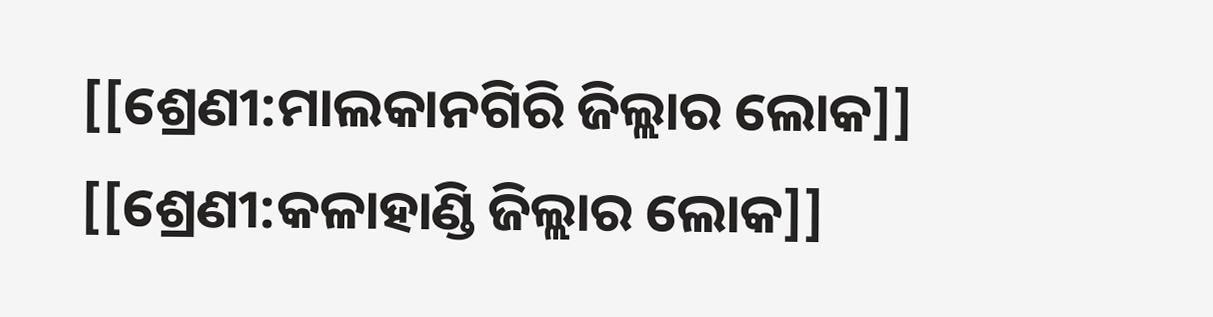[[ଶ୍ରେଣୀ:ମାଲକାନଗିରି ଜିଲ୍ଲାର ଲୋକ]]
[[ଶ୍ରେଣୀ:କଳାହାଣ୍ଡି ଜିଲ୍ଲାର ଲୋକ]]